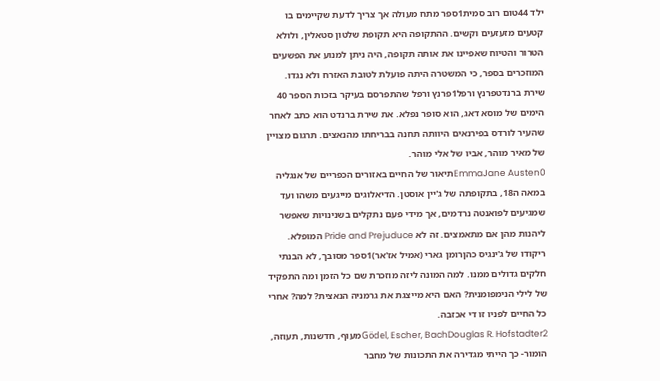ילד 44טום רוב סמית1ספר מתח מעולה אך צריך לדעת שקיימים בו קטעים מזעזעים וקשים. ההתקופה היא תקופת שלטון סטאלין, ולולא הטרור והטיוח שאפיינו את אותה תקופה, היה ניתן למנוע את הפשעים המוזכרים בספר, כי המשטרה היתה פועלת לטובת האזרח ולא נגדו.
שירת ברנדטפרנץ ורפל1פרנץ ורפל שהתפרסם בעיקר בזכות הספר 40 הימים של מוסא דאג, הוא סופר נפלא. את שירת ברנדט הוא כתב לאחר שהעיר לורדס בפירנאים היוותה תחנה בבריחתו מהנאצים. תרגום מצויין של מאיר מוהר, אביו של אלי מוהר.
EmmaJane Austen0תיאור של החיים באזורים הכפריים של אנגליה במאה ה18, בתקופתה של ג'יין אוסטן. הדיאלוגים מייגעים משהו ועד שמגיעים לפואנטה נרדמים, אך מידי פעם נתקלים בשנינויות שאפשר ליהנות מהן אם מתאמצים. זה לא Pride and Prejuduce המופלא.
ריקודו של ג'ינגיס כהןרומן גארי (אמיל אז'אר)1ספר מסובך, לא הבנתי חלקים גדולים ממנו. למה המונה ליזה מוזכרת שם כל הזמן ומה התפקיד של לילי הנימפומנית? האם היא מייצגת את גרמניה הנאצית? למה? אחרי כל החיים לפניו זו די אכזבה.
Gödel, Escher, BachDouglas R. Hofstadter2מעוף, חדשנות, תעוזה, הומור- כך הייתי מגדירה את התכונות של מחבר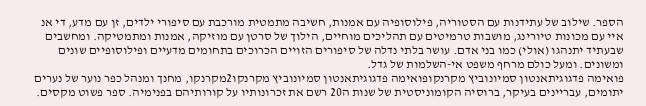הספר. שילוב של עתידנות עם הסטוריה, פילוסופיה עם אמנות, חשיבה מתמטית מורכבת עם סיפורי ילדים, זן עם מדע, די אנ איי עם מכונות טיורינג, מושבות טרמיטים עם תהליכים מוחיים, הילוך של סרטן עם מוזיקה, אמנות ומתמטיקה. ומחשבים שבעתיד יתנהגו (אולי) כמו בני אדם. עושר בלתי נדלה של סיפורים הזויים הכרוכים בתחומים מדעיים ופילוסופיים שונים ומשונים. ומעל כולם מרחף משפט אי-השלמות של גדל.
פואימה פדגוגיתאנטון סמיונוביץ מקרנקופואימה פדגוגיתאנטון סמיונוביץ מקרנקו2מקרנקו, מחנך ומנהל כפר נוער של נערים יתומים, עבריינים בעיקר, ברוסיה הקומוניסטית של שנות ה20 רשם את זכרונותיו על קורותיהם בפנימיה. ספר פשוט מקסים.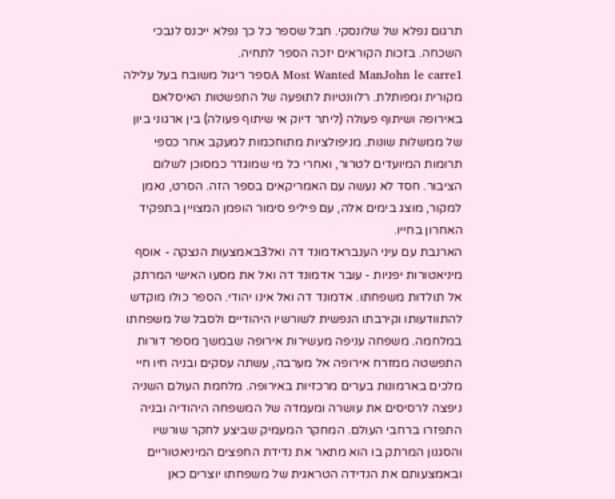תרגום נפלא של שלונסקי. חבל שספר כל כך נפלא ייכנס לנבכי השכחה. בזכות הקוראים יזכה הספר לתחיה.
A Most Wanted ManJohn le carre1ספר ריגול משובח בעל עלילה מקורית ומפותלת. רלוונטיות לתופעה של התפשטות האיסלאם באירופה ושיתוף פעולה (ליתר דיוק אי שיתוף פעולה) בין ארגוני ביון של ממשלות שונות. מניפולציות מתוחכמות למעקב אחר כספי תרומות המיועדים לטרור, ואחרי כל מי שמוגדר כמסוכן לשלום הציבור. חסד לא נעשה עם האמריקאים בספר הזה. הסרט, נאמן למקור, מוצג בימים אלה, עם פיליפ סימור הופמן המצויין בתפקיד האחרון בחייו.
הארנבת עם עיני הענבראדמונד דה ואל3באמצעות הנצקה - אוסף מיניאטורות יפניות - עובר אדמונד דה ואל את מסעו האישי המרתק אל תולדות משפחתו. אדמונד דה ואל אינו יהודי. הספר כולו מוקדש להתוודעותו וקירבתו הנפשית לשורשיו היהודיים ולסבל של משפחתו במלחמה. משפחה עניפה מעשירות אירופה שבמשך מספר דורות התפשטה ממזרח אירופה אל מערבה, עשתה עסקים ובניה חיו חיי מלכים בארמונות בערים מרכזיות באירופה. מלחמת העולם השניה ניפצה לרסיסים את עושרה ומעמדה של המשפחה היהודיה ובניה התפזרו ברחבי העולם. המחקר המעמיק שביצע לחקר שורשיו והסגנון המרתק בו הוא מתאר את נדידת החפצים המיניאטוריים ובאמצעותם את הנדידה הטראגית של משפחתו יוצרים כאן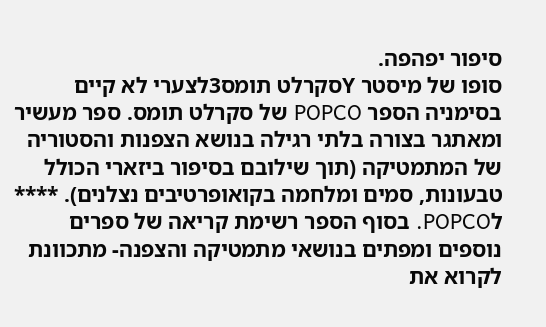סיפור יפהפה.
סופו של מיסטר Yסקרלט תומס3לצערי לא קיים בסימניה הספר POPCO של סקרלט תומס. ספר מעשיר ומאתגר בצורה בלתי רגילה בנושא הצפנות והסטוריה של המתמטיקה (תוך שילובם בסיפור ביזארי הכולל טבעונות, סמים ומלחמה בקואופרטיבים נצלנים). **** לPOPCO. בסוף הספר רשימת קריאה של ספרים נוספים ומפתים בנושאי מתמטיקה והצפנה- מתכוונת לקרוא את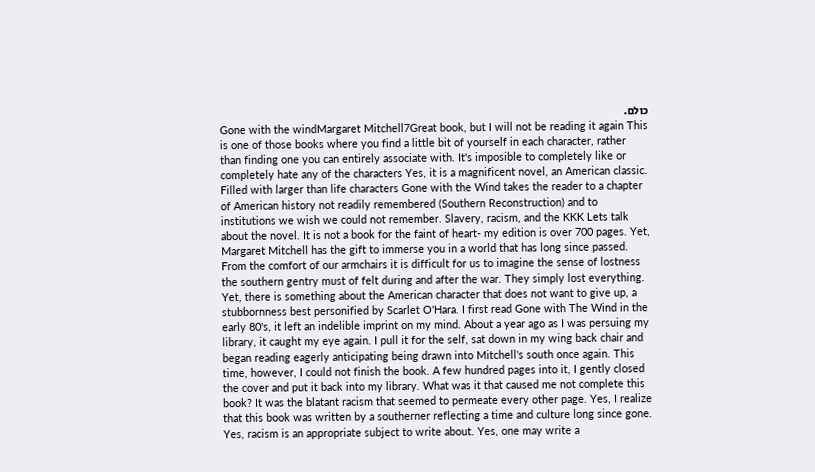כולם.
Gone with the windMargaret Mitchell7Great book, but I will not be reading it again This is one of those books where you find a little bit of yourself in each character, rather than finding one you can entirely associate with. It's imposible to completely like or completely hate any of the characters Yes, it is a magnificent novel, an American classic. Filled with larger than life characters Gone with the Wind takes the reader to a chapter of American history not readily remembered (Southern Reconstruction) and to institutions we wish we could not remember. Slavery, racism, and the KKK Lets talk about the novel. It is not a book for the faint of heart- my edition is over 700 pages. Yet, Margaret Mitchell has the gift to immerse you in a world that has long since passed. From the comfort of our armchairs it is difficult for us to imagine the sense of lostness the southern gentry must of felt during and after the war. They simply lost everything. Yet, there is something about the American character that does not want to give up, a stubbornness best personified by Scarlet O'Hara. I first read Gone with The Wind in the early 80's, it left an indelible imprint on my mind. About a year ago as I was persuing my library, it caught my eye again. I pull it for the self, sat down in my wing back chair and began reading eagerly anticipating being drawn into Mitchell's south once again. This time, however, I could not finish the book. A few hundred pages into it, I gently closed the cover and put it back into my library. What was it that caused me not complete this book? It was the blatant racism that seemed to permeate every other page. Yes, I realize that this book was written by a southerner reflecting a time and culture long since gone. Yes, racism is an appropriate subject to write about. Yes, one may write a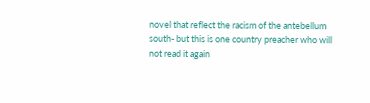novel that reflect the racism of the antebellum south- but this is one country preacher who will not read it again